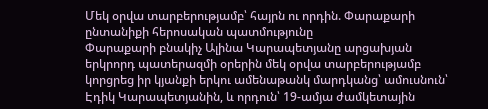Մեկ օրվա տարբերությամբ՝ հայրն ու որդին. Փարաքարի ընտանիքի հերոսական պատմությունը
Փարաքարի բնակիչ Ալինա Կարապետյանը արցախյան երկրորդ պատերազմի օրերին մեկ օրվա տարբերությամբ կորցրեց իր կյանքի երկու ամենաթանկ մարդկանց՝ ամուսնուն՝ Էդիկ Կարապետյանին, և որդուն՝ 19-ամյա ժամկետային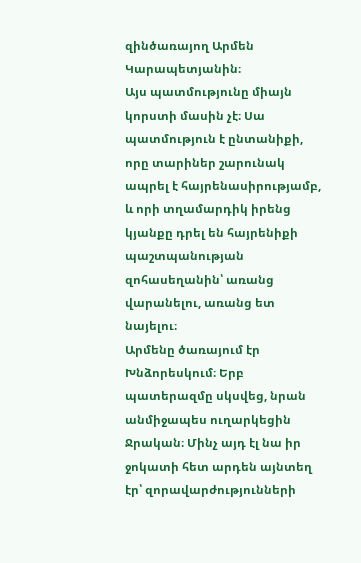զինծառայող Արմեն Կարապետյանին։
Այս պատմությունը միայն կորստի մասին չէ։ Սա պատմություն է ընտանիքի, որը տարիներ շարունակ ապրել է հայրենասիրությամբ, և որի տղամարդիկ իրենց կյանքը դրել են հայրենիքի պաշտպանության զոհասեղանին՝ առանց վարանելու, առանց ետ նայելու։
Արմենը ծառայում էր Խնձորեսկում։ Երբ պատերազմը սկսվեց, նրան անմիջապես ուղարկեցին Ջրական։ Մինչ այդ էլ նա իր ջոկատի հետ արդեն այնտեղ էր՝ զորավարժությունների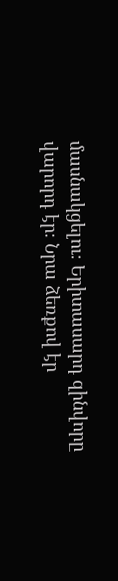մասնակցելու։ Երիտասարդ զինվորը վարորդ էր։ Նրա ձեռքով էր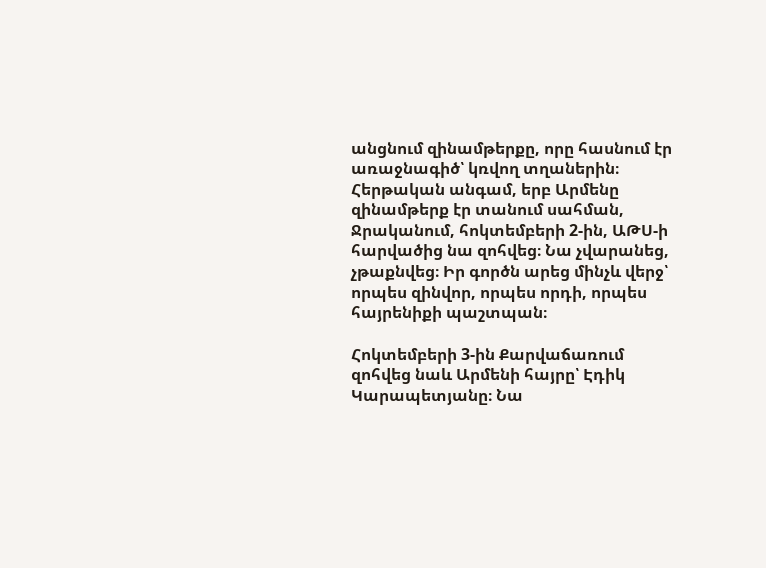անցնում զինամթերքը, որը հասնում էր առաջնագիծ՝ կռվող տղաներին։
Հերթական անգամ, երբ Արմենը զինամթերք էր տանում սահման, Ջրականում, հոկտեմբերի 2-ին, ԱԹՍ-ի հարվածից նա զոհվեց։ Նա չվարանեց, չթաքնվեց։ Իր գործն արեց մինչև վերջ՝ որպես զինվոր, որպես որդի, որպես հայրենիքի պաշտպան։

Հոկտեմբերի 3-ին Քարվաճառում զոհվեց նաև Արմենի հայրը՝ Էդիկ Կարապետյանը։ Նա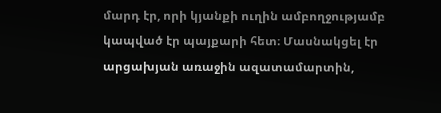մարդ էր, որի կյանքի ուղին ամբողջությամբ կապված էր պայքարի հետ։ Մասնակցել էր արցախյան առաջին ազատամարտին,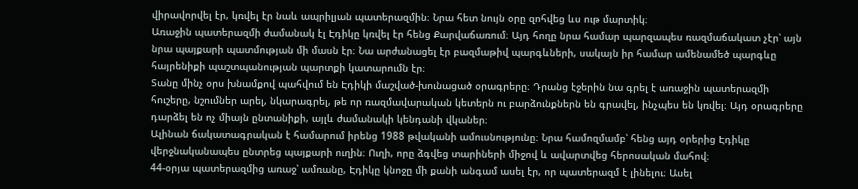վիրավորվել էր, կռվել էր նաև ապրիլյան պատերազմին։ Նրա հետ նույն օրը զոհվեց ևս ութ մարտիկ։
Առաջին պատերազմի ժամանակ էլ Էդիկը կռվել էր հենց Քարվաճառում։ Այդ հողը նրա համար պարզապես ռազմաճակատ չէր՝ այն նրա պայքարի պատմության մի մասն էր։ Նա արժանացել էր բազմաթիվ պարգևների, սակայն իր համար ամենամեծ պարգևը հայրենիքի պաշտպանության պարտքի կատարումն էր։
Տանը մինչ օրս խնամքով պահվում են Էդիկի մաշված-խունացած օրագրերը։ Դրանց էջերին նա գրել է առաջին պատերազմի հուշերը, նշումներ արել, նկարագրել, թե որ ռազմավարական կետերն ու բարձունքներն են գրավել, ինչպես են կռվել։ Այդ օրագրերը դարձել են ոչ միայն ընտանիքի, այլև ժամանակի կենդանի վկաներ։
Ալինան ճակատագրական է համարում իրենց 1988 թվականի ամուսնությունը։ Նրա համոզմամբ՝ հենց այդ օրերից Էդիկը վերջնականապես ընտրեց պայքարի ուղին։ Ուղի, որը ձգվեց տարիների միջով և ավարտվեց հերոսական մահով։
44-օրյա պատերազմից առաջ՝ ամռանը, Էդիկը կնոջը մի քանի անգամ ասել էր, որ պատերազմ է լինելու։ Ասել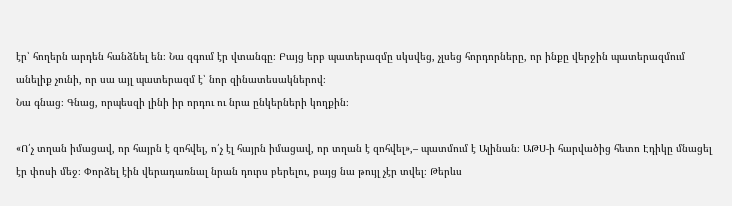էր՝ հողերն արդեն հանձնել են։ Նա զգում էր վտանգը։ Բայց երբ պատերազմը սկսվեց, չլսեց հորդորները, որ ինքը վերջին պատերազմում անելիք չունի, որ սա այլ պատերազմ է՝ նոր զինատեսակներով։
Նա գնաց։ Գնաց, որպեսզի լինի իր որդու ու նրա ընկերների կողքին։

«Ո՛չ տղան իմացավ, որ հայրն է զոհվել, ո՛չ էլ հայրն իմացավ, որ տղան է զոհվել»,– պատմում է Ալինան։ ԱԹՍ-ի հարվածից հետո Էդիկը մնացել էր փոսի մեջ։ Փորձել էին վերադառնալ նրան դուրս բերելու, բայց նա թույլ չէր տվել։ Թերևս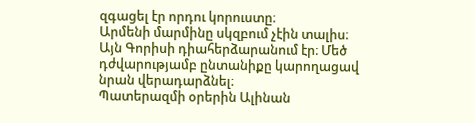զգացել էր որդու կորուստը։
Արմենի մարմինը սկզբում չէին տալիս։ Այն Գորիսի դիահերձարանում էր։ Մեծ դժվարությամբ ընտանիքը կարողացավ նրան վերադարձնել։
Պատերազմի օրերին Ալինան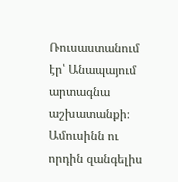Ռուսաստանում էր՝ Անապայում արտագնա աշխատանքի։ Ամուսինն ու որդին զանգելիս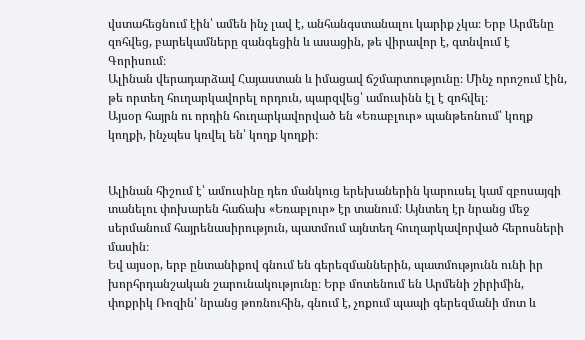վստահեցնում էին՝ ամեն ինչ լավ է, անհանգստանալու կարիք չկա։ Երբ Արմենը զոհվեց, բարեկամները զանգեցին և ասացին, թե վիրավոր է, գտնվում է Գորիսում։
Ալինան վերադարձավ Հայաստան և իմացավ ճշմարտությունը։ Մինչ որոշում էին, թե որտեղ հուղարկավորել որդուն, պարզվեց՝ ամուսինն էլ է զոհվել։
Այսօր հայրն ու որդին հուղարկավորված են «Եռաբլուր» պանթեոնում՝ կողք կողքի, ինչպես կռվել են՝ կողք կողքի։


Ալինան հիշում է՝ ամուսինը դեռ մանկուց երեխաներին կարուսել կամ զբոսայգի տանելու փոխարեն հաճախ «Եռաբլուր» էր տանում։ Այնտեղ էր նրանց մեջ սերմանում հայրենասիրություն, պատմում այնտեղ հուղարկավորված հերոսների մասին։
Եվ այսօր, երբ ընտանիքով գնում են գերեզմաններին, պատմությունն ունի իր խորհրդանշական շարունակությունը։ Երբ մոտենում են Արմենի շիրիմին, փոքրիկ Ռոզին՝ նրանց թոռնուհին, գնում է, չոքում պապի գերեզմանի մոտ և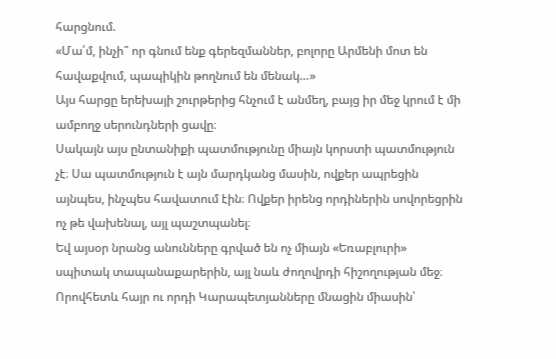հարցնում.
«Մա՛մ, ինչի՞ որ գնում ենք գերեզմաններ, բոլորը Արմենի մոտ են հավաքվում, պապիկին թողնում են մենակ…»
Այս հարցը երեխայի շուրթերից հնչում է անմեղ, բայց իր մեջ կրում է մի ամբողջ սերունդների ցավը։
Սակայն այս ընտանիքի պատմությունը միայն կորստի պատմություն չէ։ Սա պատմություն է այն մարդկանց մասին, ովքեր ապրեցին այնպես, ինչպես հավատում էին։ Ովքեր իրենց որդիներին սովորեցրին ոչ թե վախենալ, այլ պաշտպանել։
Եվ այսօր նրանց անունները գրված են ոչ միայն «Եռաբլուրի» սպիտակ տապանաքարերին, այլ նաև ժողովրդի հիշողության մեջ։ Որովհետև հայր ու որդի Կարապետյանները մնացին միասին՝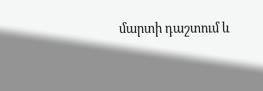մարտի դաշտում և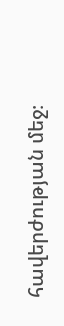հավերժության մեջ։